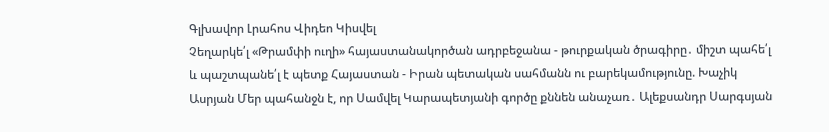Գլխավոր Լրահոս Վիդեո Կիսվել
Չեղարկե՛լ «Թրամփի ուղի» հայաստանակործան ադրբեջանա - թուրքական ծրագիրը․ միշտ պահե՛լ և պաշտպանե՛լ է պետք Հայաստան - Իրան պետական սահմանն ու բարեկամությունը. Խաչիկ Ասրյան Մեր պահանջն է, որ Սամվել Կարապետյանի գործը քննեն անաչառ․ Ալեքսանդր Սարգսյան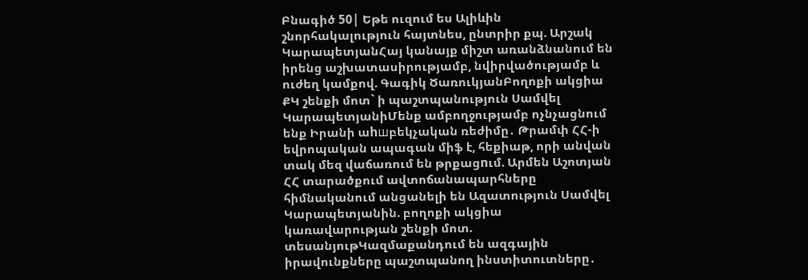Բնագիծ 50| Եթե ուզում ես Ալիևին շնորհակալություն հայտնես, ընտրիր քպ. Արշակ ԿարապետյանՀայ կանայք միշտ առանձնանում են իրենց աշխատասիրությամբ, նվիրվածությամբ և ուժեղ կամքով. Գագիկ ԾառուկյանԲողոքի ակցիա ՔԿ շենքի մոտ` ի պաշտպանություն Սամվել ԿարապետյանիՄենք ամբողջությամբ ոչնչացնում ենք Իրանի աhшբեկչական ռեժիմը․ Թրամփ ՀՀ-ի եվրոպական ապագան միֆ է, հեքիաթ, որի անվան տակ մեզ վաճառում են թրքացnւմ. Արմեն Աշոտյան ՀՀ տարածքում ավտոճանապարհները հիմնականում անցանելի են Ազատություն Սամվել Կարապետյանին. բողոքի ակցիա կառավարության շենքի մոտ. տեսանյութԿազմաքանդում են ազգային իրավունքները պաշտպանող ինստիտուտները․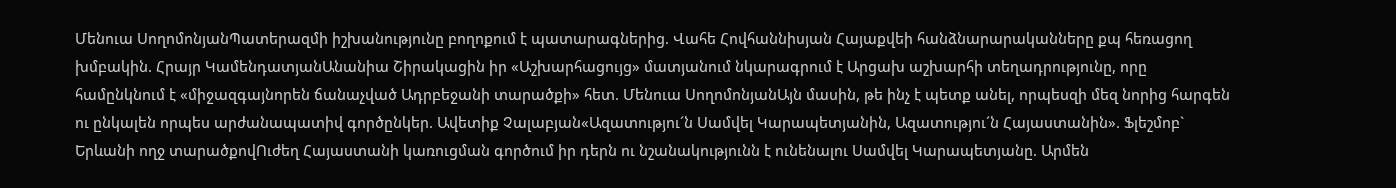Մենուա ՍողոմոնյանՊատերազմի իշխանությունը բողոքում է պատարագներից. Վահե Հովհաննիսյան Հայաքվեի հանձնարարականները քպ հեռացող խմբակին. Հրայր ԿամենդատյանԱնանիա Շիրակացին իր «Աշխարհացույց» մատյանում նկարագրում է Արցախ աշխարհի տեղադրությունը, որը համընկնում է «միջազգայնորեն ճանաչված Ադրբեջանի տարածքի» հետ. Մենուա ՍողոմոնյանԱյն մասին, թե ինչ է պետք անել, որպեսզի մեզ նորից հարգեն ու ընկալեն որպես արժանապատիվ գործընկեր. Ավետիք Չալաբյան«Ազատությու´ն Սամվել Կարապետյանին, Ազատությու´ն Հայաստանին». Ֆլեշմոբ` Երևանի ողջ տարածքովՈւժեղ Հայաստանի կառուցման գործում իր դերն ու նշանակությունն է ունենալու Սամվել Կարապետյանը. Արմեն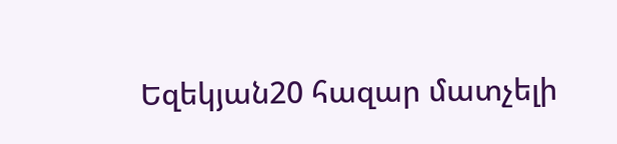Եզեկյան20 հազար մատչելի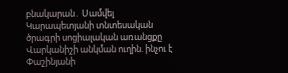բնակարան․ Սամվել Կարապետյանի տնտեսական ծրագրի սոցիալական առանցքը Վարկանիշի անկման ուղին. ինչու է Փաշինյանի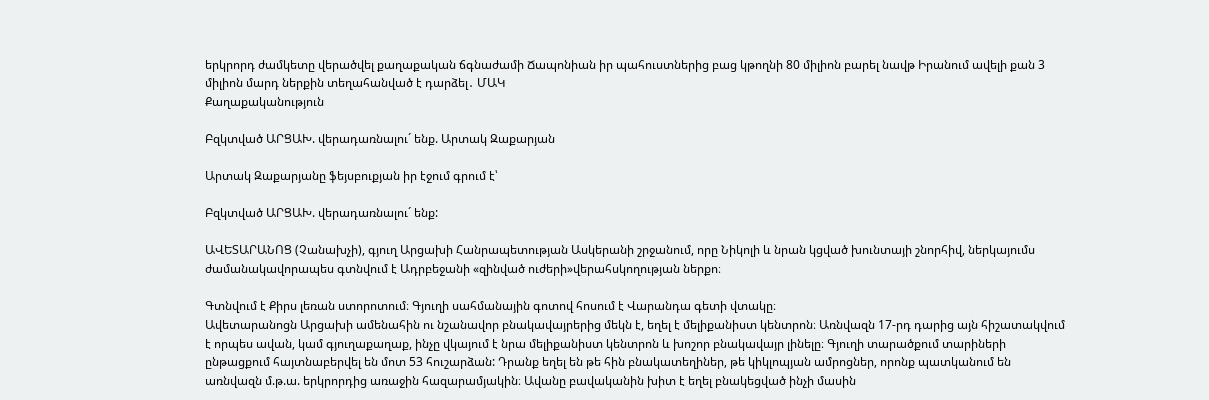երկրորդ ժամկետը վերածվել քաղաքական ճգնաժամի Ճապոնիան իր պահուստներից բաց կթողնի 80 միլիոն բարել նավթ Իրանում ավելի քան 3 միլիոն մարդ ներքին տեղահանված է դարձել․ ՄԱԿ
Քաղաքականություն

Բզկտված ԱՐՑԱԽ. վերադառնալու´ ենք. Արտակ Զաքարյան

Արտակ Զաքարյանը ֆեյսբուքյան իր էջում գրում է՝

Բզկտված ԱՐՑԱԽ. վերադառնալու´ ենք:

ԱՎԵՏԱՐԱՆՈՑ (Չանախչի), գյուղ Արցախի Հանրապետության Ասկերանի շրջանում, որը Նիկոլի և նրան կցված խունտայի շնորհիվ, ներկայումս ժամանակավորապես գտնվում է Ադրբեջանի «զինված ուժերի»վերահսկողության ներքո։

Գտնվում է Քիրս լեռան ստորոտում։ Գյուղի սահմանային գոտով հոսում է Վարանդա գետի վտակը։
Ավետարանոցն Արցախի ամենահին ու նշանավոր բնակավայրերից մեկն է, եղել է մելիքանիստ կենտրոն։ Առնվազն 17-րդ դարից այն հիշատակվում է որպես ավան, կամ գյուղաքաղաք, ինչը վկայում է նրա մելիքանիստ կենտրոն և խոշոր բնակավայր լինելը։ Գյուղի տարածքում տարիների ընթացքում հայտնաբերվել են մոտ 53 հուշարձան: Դրանք եղել են թե հին բնակատեղիներ, թե կիկլոպյան ամրոցներ, որոնք պատկանում են առնվազն մ.թ.ա. երկրորդից առաջին հազարամյակին։ Ավանը բավականին խիտ է եղել բնակեցված ինչի մասին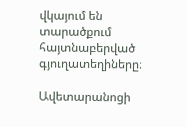վկայում են տարածքում հայտնաբերված գյուղատեղիները։

Ավետարանոցի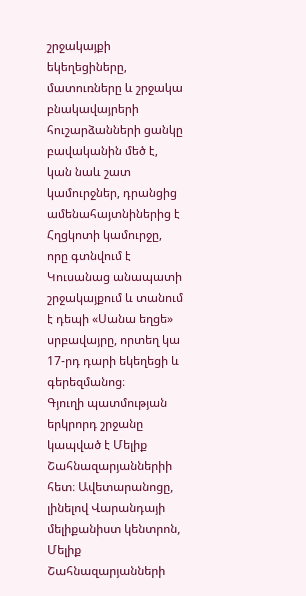շրջակայքի եկեղեցիները, մատուռները և շրջակա բնակավայրերի հուշարձանների ցանկը բավականին մեծ է, կան նաև շատ կամուրջներ, դրանցից ամենահայտնիներից է Հղցկոտի կամուրջը, որը գտնվում է Կուսանաց անապատի շրջակայքում և տանում է դեպի «Սանա եղցե» սրբավայրը, որտեղ կա 17-րդ դարի եկեղեցի և գերեզմանոց։
Գյուղի պատմության երկրորդ շրջանը կապված է Մելիք Շահնազարյաններիի հետ։ Ավետարանոցը, լինելով Վարանդայի մելիքանիստ կենտրոն, Մելիք Շահնազարյանների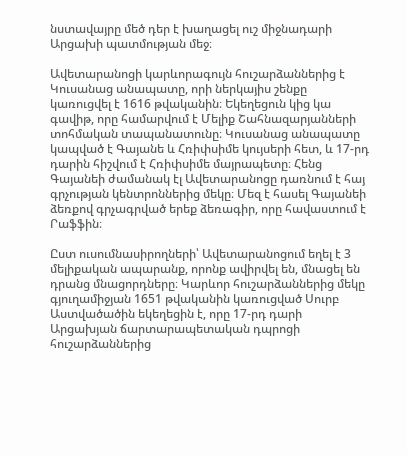նստավայրը մեծ դեր է խաղացել ուշ միջնադարի Արցախի պատմության մեջ։

Ավետարանոցի կարևորագույն հուշարձաններից է Կուսանաց անապատը, որի ներկայիս շենքը կառուցվել է 1616 թվականին։ Եկեղեցուն կից կա գավիթ, որը համարվում է Մելիք Շահնազարյանների տոհմական տապանատունը։ Կուսանաց անապատը կապված է Գայանե և Հռիփսիմե կույսերի հետ, և 17-րդ դարին հիշվում է Հռիփսիմե մայրապետը։ Հենց Գայանեի ժամանակ էլ Ավետարանոցը դառնում է հայ գրչության կենտրոններից մեկը։ Մեզ է հասել Գայանեի ձեռքով գրչագրված երեք ձեռագիր, որը հավաստում է Րաֆֆին։

Ըստ ուսումնասիրողների՝ Ավետարանոցում եղել է 3 մելիքական ապարանք, որոնք ավիրվել են, մնացել են դրանց մնացորդները։ Կարևոր հուշարձաններից մեկը գյուղամիջյան 1651 թվականին կառուցված Սուրբ Աստվածածին եկեղեցին է, որը 17-րդ դարի Արցախյան ճարտարապետական դպրոցի հուշարձաններից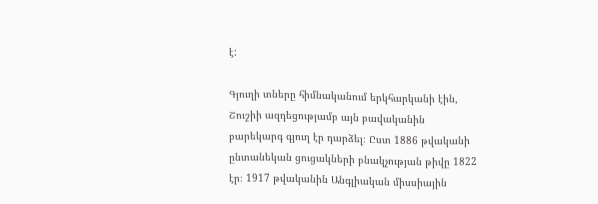է:

Գյուղի տները հիմնականում երկհարկանի էին, Շուշիի ազդեցությամբ այն բավականին բարեկարգ գյուղ էր դարձել։ Ըստ 1886 թվականի ընտանեկան ցուցակների բնակչության թիվը 1822 էր։ 1917 թվականին Անգլիական միսսիային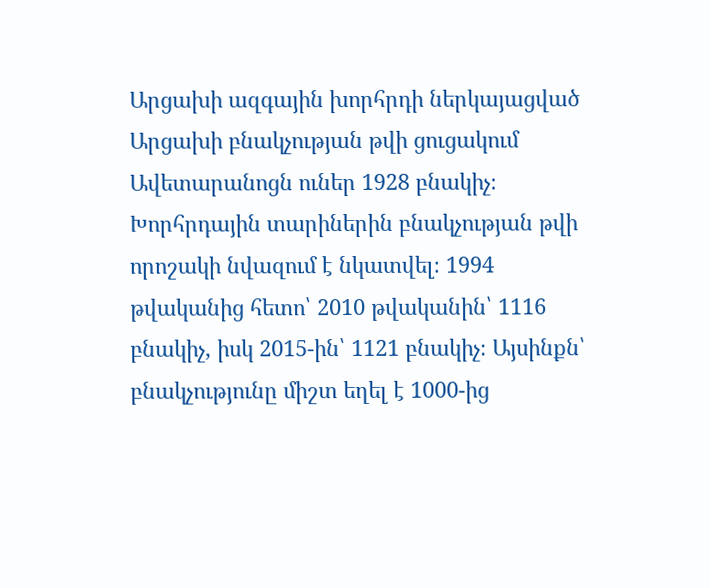Արցախի ազգային խորհրդի ներկայացված Արցախի բնակչության թվի ցուցակում Ավետարանոցն ուներ 1928 բնակիչ։ Խորհրդային տարիներին բնակչության թվի որոշակի նվազում է նկատվել։ 1994 թվականից հետո՝ 2010 թվականին՝ 1116 բնակիչ, իսկ 2015-ին՝ 1121 բնակիչ։ Այսինքն՝ բնակչությունը միշտ եղել է 1000-ից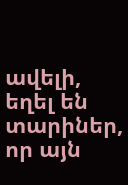ավելի, եղել են տարիներ, որ այն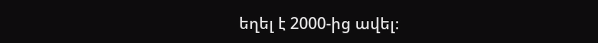եղել է 2000-ից ավել։